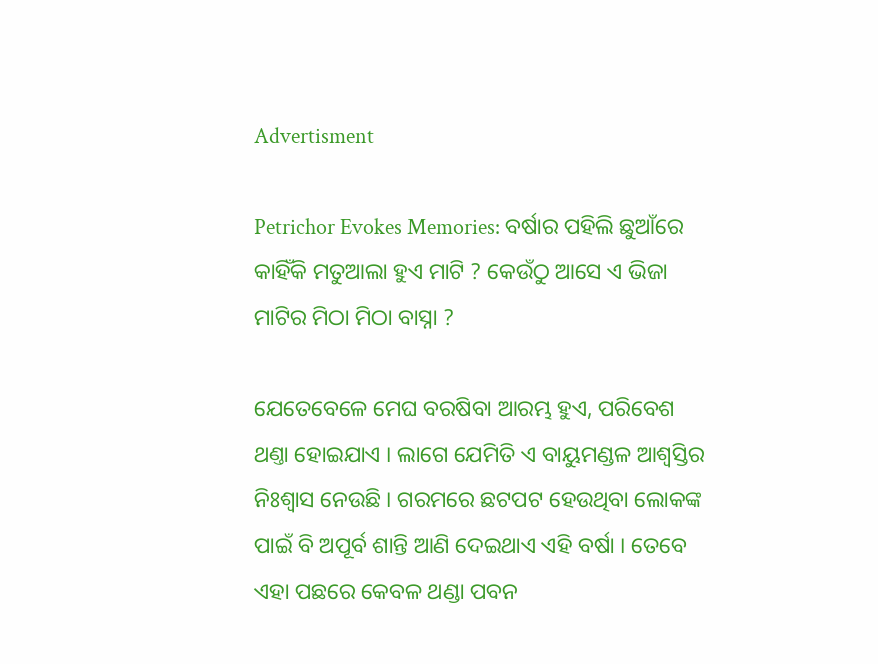Advertisment

Petrichor Evokes Memories: ବର୍ଷାର ପହିଲି ଛୁଆଁରେ କାହିଁକି ମତୁଆଲା ହୁଏ ମାଟି ? କେଉଁଠୁ ଆସେ ଏ ଭିଜା ମାଟିର ମିଠା ମିଠା ବାସ୍ନା ?

ଯେତେବେଳେ ମେଘ ବରଷିବା ଆରମ୍ଭ ହୁଏ, ପରିବେଶ ଥଣ୍ତା ହୋଇଯାଏ । ଲାଗେ ଯେମିତି ଏ ବାୟୁମଣ୍ଡଳ ଆଶ୍ୱସ୍ତିର ନିଃଶ୍ୱାସ ନେଉଛି । ଗରମରେ ଛଟପଟ ହେଉଥିବା ଲୋକଙ୍କ ପାଇଁ ବି ଅପୂର୍ବ ଶାନ୍ତି ଆଣି ଦେଇଥାଏ ଏହି ବର୍ଷା । ତେବେ ଏହା ପଛରେ କେବଳ ଥଣ୍ଡା ପବନ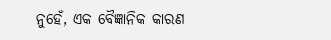ନୁହେଁ, ଏକ ବୈଜ୍ଞାନିକ କାରଣ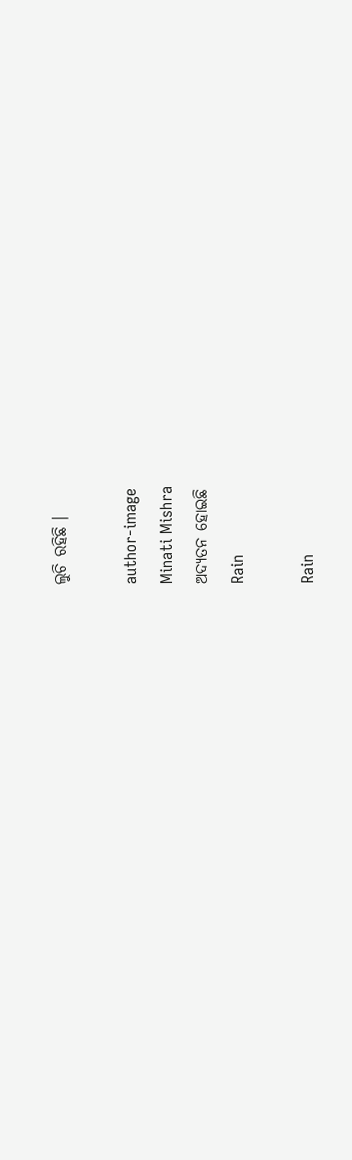ଲୁଚି ରହିଛି ।

author-image
Minati Mishra
ଅଦ୍ୟତନ ହୋଇଛି
Rain

Rain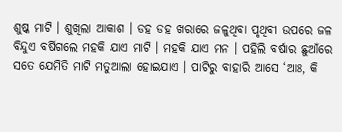ଶୁଷ୍କ ମାଟି । ଶୁଖିଲା ଆକାଶ । ଡହ ଡହ ଖରାରେ ଜଳୁଥିବା ପୃଥିବୀ ଉପରେ ଜଳ ବିନ୍ଦୁଏ ବର୍ଷିଗଲେ ମହକି ଯାଏ ମାଟି । ମହକି ଯାଏ ମନ । ପହିଲି ବର୍ଷାର ଛୁଆଁରେ ସତେ ଯେମିତି ମାଟି ମତୁଆଲା ହୋଇଯାଏ । ପାଟିରୁ ବାହାରି ଆସେ ‘ଆଃ, କି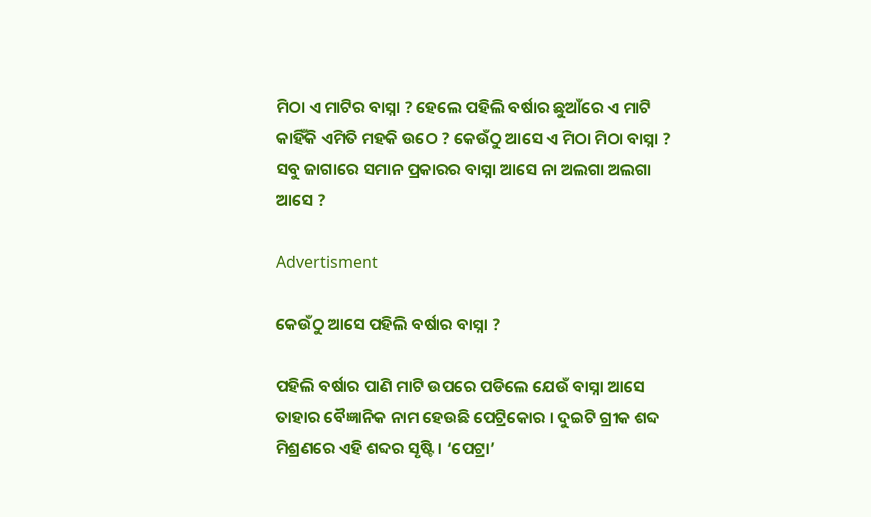ମିଠା ଏ ମାଟିର ବାସ୍ନା ? ହେଲେ ପହିଲି ବର୍ଷାର ଛୁଆଁରେ ଏ ମାଟି କାହିଁକି ଏମିତି ମହକି ଉଠେ ? କେଉଁଠୁ ଆସେ ଏ ମିଠା ମିଠା ବାସ୍ନା ? ସବୁ ଜାଗାରେ ସମାନ ପ୍ରକାରର ବାସ୍ନା ଆସେ ନା ଅଲଗା ଅଲଗା ଆସେ ?

Advertisment

କେଉଁଠୁ ଆସେ ପହିଲି ବର୍ଷାର ବାସ୍ନା ?

ପହିଲି ବର୍ଷାର ପାଣି ମାଟି ଉପରେ ପଡିଲେ ଯେଉଁ ବାସ୍ନା ଆସେ ତାହାର ବୈଜ୍ଞାନିକ ନାମ ହେଉଛି ପେଟ୍ରିକୋର । ଦୁଇଟି ଗ୍ରୀକ ଶବ୍ଦ ମିଶ୍ରଣରେ ଏହି ଶବ୍ଦର ସୃଷ୍ଟି । ‘ପେଟ୍ରା’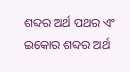ଶବ୍ଦର ଅର୍ଥ ପଥର ଏଂ ଇକୋର ଶବ୍ଦର ଅର୍ଥ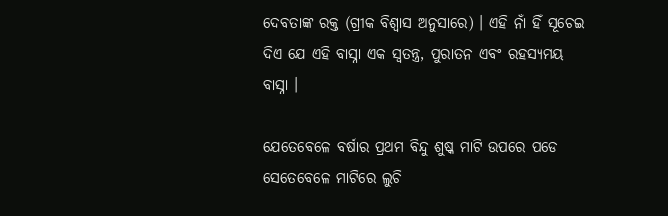ଦେବତାଙ୍କ ରକ୍ତ (ଗ୍ରୀକ ବିଶ୍ୱାସ ଅନୁସାରେ) । ଏହି ନାଁ ହିଁ ସୂଚେଇ ଦିଏ ଯେ ଏହି ବାସ୍ନା ଏକ ସ୍ୱତନ୍ତ୍ର, ପୁରାତନ ଏବଂ ରହସ୍ୟମୟ ବାସ୍ନା ।

ଯେତେବେଳେ ବର୍ଷାର ପ୍ରଥମ ବିନ୍ଦୁ ଶୁଷ୍କ ମାଟି ଉପରେ ପଡେ ସେତେବେଳେ ମାଟିରେ ଲୁଚି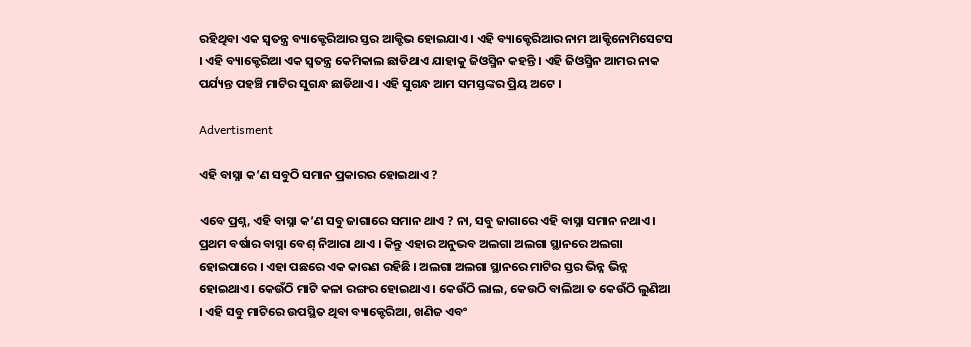ରହିଥିବା ଏକ ସ୍ୱତନ୍ତ୍ର ବ୍ୟାକ୍ଟେରିଆର ସ୍ତର ଆକ୍ଟିଭ ହୋଇଯାଏ । ଏହି ବ୍ୟାକ୍ଟେରିଆର ନାମ ଆକ୍ଟିନୋମିସେଟସ । ଏହି ବ୍ୟାକ୍ଟେରିଆ ଏକ ସ୍ୱତନ୍ତ୍ର କେମିକାଲ ଛାଡିଥାଏ ଯାହାକୁ ଜିଓସ୍ମିନ କହନ୍ତି । ଏହି ଜିଓସ୍ମିନ ଆମର ନାକ ପର୍ଯ୍ୟନ୍ତ ପହଞ୍ଚି ମାଟିର ସୁଗନ୍ଧ ଛାଡିଥାଏ । ଏହି ସୁଗନ୍ଧ ଆମ ସମସ୍ତଙ୍କର ପ୍ରିୟ ଅଟେ ।

Advertisment

ଏହି ବାସ୍ନା କ’ଣ ସବୁଠି ସମାନ ପ୍ରକାରର ହୋଇଥାଏ ?

ଏବେ ପ୍ରଶ୍ନ, ଏହି ବାସ୍ନା କ’ଣ ସବୁ ଜାଗାରେ ସମାନ ଥାଏ ? ନା, ସବୁ ଜାଗାରେ ଏହି ବାସ୍ନା ସମାନ ନଥାଏ । ପ୍ରଥମ ବର୍ଷାର ବାସ୍ନା ବେଶ୍ ନିଆରା ଥାଏ । କିନ୍ତୁ ଏହାର ଅନୁଭବ ଅଲଗା ଅଲଗା ସ୍ଥାନରେ ଅଲଗା ହୋଇପାରେ । ଏହା ପଛରେ ଏକ କାରଣ ରହିଛି । ଅଲଗା ଅଲଗା ସ୍ଥାନରେ ମାଟିର ସ୍ତର ଭିନ୍ନ ଭିନ୍ନ ହୋଇଥାଏ । କେଉଁଠି ମାଟି କଳା ରଙ୍ଗର ହୋଇଥାଏ । କେଉଁଠି ଲାଲ, କେଉଠି ବାଲିଆ ତ କେଉଁଠି ଲୁଣିଆ । ଏହି ସବୁ ମାଟିରେ ଉପସ୍ଥିତ ଥିବା ବ୍ୟାକ୍ଟେରିଆ, ଖଣିଜ ଏବଂ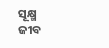ସୂକ୍ଷ୍ମ ଜୀବ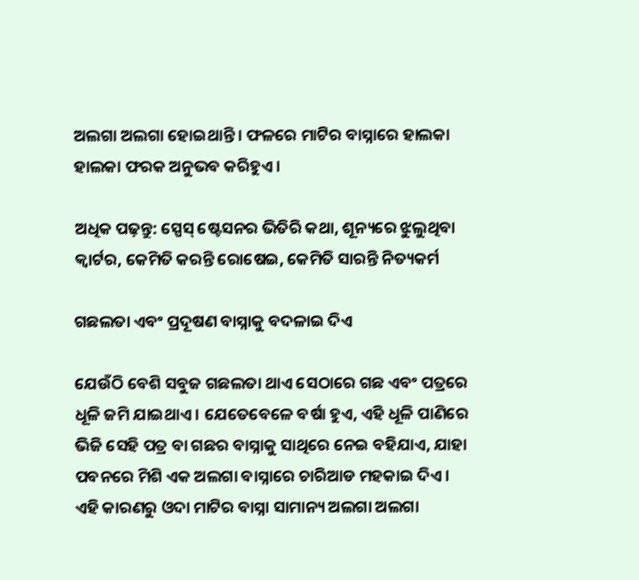ଅଲଗା ଅଲଗା ହୋଇଥାନ୍ତି । ଫଳରେ ମାଟିର ବାସ୍ନାରେ ହାଲକା ହାଲକା ଫରକ ଅନୁଭବ କରିହୁଏ ।

ଅଧିକ ପଢ଼ନ୍ତୁ: ସ୍ପେସ୍ ଷ୍ଟେସନର ଭିତିରି କଥା, ଶୂନ୍ୟରେ ଝୁଲୁଥିବା କ୍ୱାର୍ଟର, କେମିତି କରନ୍ତି ରୋଷେଇ, କେମିତି ସାରନ୍ତି ନିତ୍ୟକର୍ମ

ଗଛଲତା ଏବଂ ପ୍ରଦୂଷଣ ବାସ୍ନାକୁ ବଦଳାଇ ଦିଏ

ଯେଉଁଠି ବେଶି ସବୁଜ ଗଛଲତା ଥାଏ ସେଠାରେ ଗଛ ଏବଂ ପତ୍ରରେ ଧୂଳି ଜମି ଯାଇଥାଏ । ଯେତେବେଳେ ବର୍ଷା ହୁଏ, ଏହି ଧୂଳି ପାଣିରେ ଭିଜି ସେହି ପତ୍ର ବା ଗଛର ବାସ୍ନାକୁ ସାଥିରେ ନେଇ ବହିଯାଏ, ଯାହା ପବନରେ ମିଶି ଏକ ଅଲଗା ବାସ୍ନାରେ ଚାରିଆଡ ମହକାଇ ଦିଏ । ଏହି କାରଣରୁ ଓଦା ମାଟିର ବାସ୍ନା ସାମାନ୍ୟ ଅଲଗା ଅଲଗା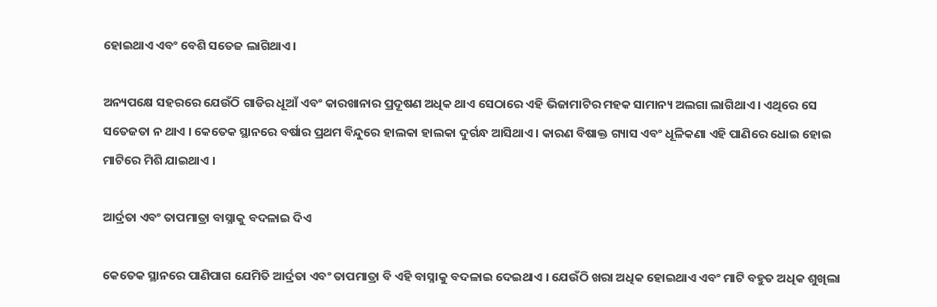ହୋଇଥାଏ ଏବଂ ବେଶି ସତେଜ ଲାଗିଥାଏ ।

ଅନ୍ୟପକ୍ଷେ ସହରରେ ଯେଉଁଠି ଗାଡିର ଧୂଆଁ ଏବଂ କାରଖାନାର ପ୍ରଦୂଷଣ ଅଧିକ ଥାଏ ସେଠାରେ ଏହି ଭିଜାମାଟିର ମହକ ସାମାନ୍ୟ ଅଲଗା ଲାଗିଥାଏ । ଏଥିରେ ସେ ସତେଜତା ନ ଥାଏ । କେତେକ ସ୍ଥାନରେ ବର୍ଷାର ପ୍ରଥମ ବିନ୍ଦୁରେ ହାଲକା ହାଲକା ଦୁର୍ଗନ୍ଧ ଆସିଥାଏ । କାରଣ ବିଷାକ୍ତ ଗ୍ୟାସ ଏବଂ ଧୂଳିକଣା ଏହି ପାଣିରେ ଧୋଇ ହୋଇ ମାଟିରେ ମିଶି ଯାଇଥାଏ ।

ଆର୍ଦ୍ରତା ଏବଂ ତାପମାତ୍ରା ବାସ୍ନାକୁ ବଦଳାଇ ଦିଏ

କେତେକ ସ୍ଥାନରେ ପାଣିପାଗ ଯେମିତି ଆର୍ଦ୍ରତା ଏବଂ ତାପମାତ୍ରା ବି ଏହି ବାସ୍ନାକୁ ବଦଳାଇ ଦେଇଥାଏ । ଯେଉଁଠି ଖରା ଅଧିକ ହୋଇଥାଏ ଏବଂ ମାଟି ବହୁତ ଅଧିକ ଶୁଖିଲା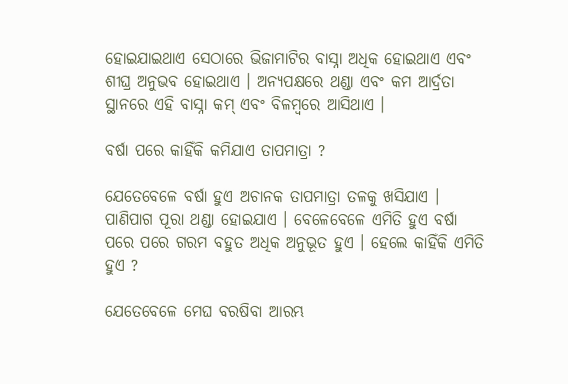ହୋଇଯାଇଥାଏ ସେଠାରେ ଭିଜାମାଟିର ବାସ୍ନା ଅଧିକ ହୋଇଥାଏ ଏବଂ ଶୀଘ୍ର ଅନୁଭବ ହୋଇଥାଏ । ଅନ୍ୟପକ୍ଷରେ ଥଣ୍ଡା ଏବଂ କମ ଆର୍ଦ୍ରତା ସ୍ଥାନରେ ଏହି ବାସ୍ନା କମ୍ ଏବଂ ବିଳମ୍ବରେ ଆସିଥାଏ ।

ବର୍ଷା ପରେ କାହିଁକି କମିଯାଏ ତାପମାତ୍ରା ?

ଯେତେବେଳେ ବର୍ଷା ହୁଏ ଅଚାନକ ତାପମାତ୍ରା ତଳକୁ ଖସିଯାଏ । ପାଣିପାଗ ପୂରା ଥଣ୍ଡା ହୋଇଯାଏ । ବେଳେବେଳେ ଏମିତି ହୁଏ ବର୍ଷା ପରେ ପରେ ଗରମ ବହୁତ ଅଧିକ ଅନୁଭୂତ ହୁଏ । ହେଲେ କାହିଁକି ଏମିତି ହୁଏ ?

ଯେତେବେଳେ ମେଘ ବରଷିବା ଆରମ୍ଭ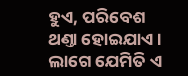ହୁଏ, ପରିବେଶ ଥଣ୍ତା ହୋଇଯାଏ । ଲାଗେ ଯେମିତି ଏ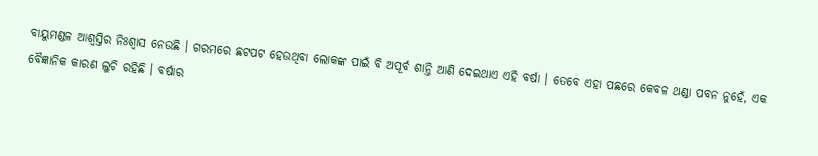ବାୟୁମଣ୍ଡଳ ଆଶ୍ୱସ୍ତିର ନିଃଶ୍ୱାସ ନେଉଛି । ଗରମରେ ଛଟପଟ ହେଉଥିବା ଲୋକଙ୍କ ପାଇଁ ବି ଅପୂର୍ବ ଶାନ୍ତି ଆଣି ଦେଇଥାଏ ଏହି ବର୍ଷା । ତେବେ ଏହା ପଛରେ କେବଳ ଥଣ୍ଡା ପବନ ନୁହେଁ, ଏକ ବୈଜ୍ଞାନିକ କାରଣ ଲୁଚି ରହିଛି । ବର୍ଷାର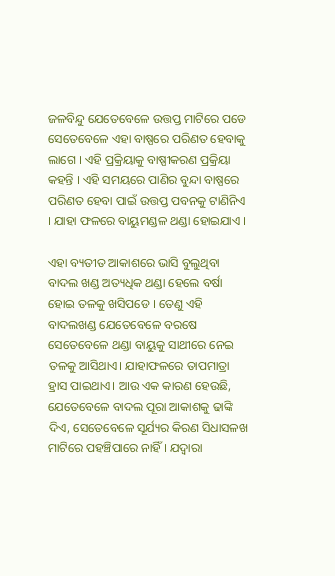ଜଳବିନ୍ଦୁ ଯେତେବେଳେ ଉତ୍ତପ୍ତ ମାଟିରେ ପଡେ ସେତେବେଳେ ଏହା ବାଷ୍ପରେ ପରିଣତ ହେବାକୁ ଲାଗେ । ଏହି ପ୍ରକ୍ରିୟାକୁ ବାଷ୍ପୀକରଣ ପ୍ରକ୍ରିୟା କହନ୍ତି । ଏହି ସମୟରେ ପାଣିର ବୁନ୍ଦା ବାଷ୍ପରେ ପରିଣତ ହେବା ପାଇଁ ଉତ୍ତପ୍ତ ପବନକୁ ଟାଣିନିଏ । ଯାହା ଫଳରେ ବାୟୁମଣ୍ଡଳ ଥଣ୍ଡା ହୋଇଯାଏ ।

ଏହା ବ୍ୟତୀତ ଆକାଶରେ ଭାସି ବୁଲୁଥିବା ବାଦଲ ଖଣ୍ଡ ଅତ୍ୟଧିକ ଥଣ୍ଡା ହେଲେ ବର୍ଷା ହୋଇ ତଳକୁ ଖସିପଡେ । ତେଣୁ ଏହି ବାଦଲଖଣ୍ଡ ଯେତେବେଳେ ବରଷେ ସେତେବେଳେ ଥଣ୍ଡା ବାୟୁକୁ ସାଥୀରେ ନେଇ ତଳକୁ ଆସିଥାଏ। ଯାହାଫଳରେ ତାପମାତ୍ରା ହ୍ରାସ ପାଇଥାଏ। ଆଉ ଏକ କାରଣ ହେଉଛି, ଯେତେବେଳେ ବାଦଲ ପୂରା ଆକାଶକୁ ଢାଙ୍କି ଦିଏ, ସେତେବେଳେ ସୂର୍ଯ୍ୟର କିରଣ ସିଧାସଳଖ ମାଟିରେ ପହଞ୍ଚିପାରେ ନାହିଁ । ଯଦ୍ୱାରା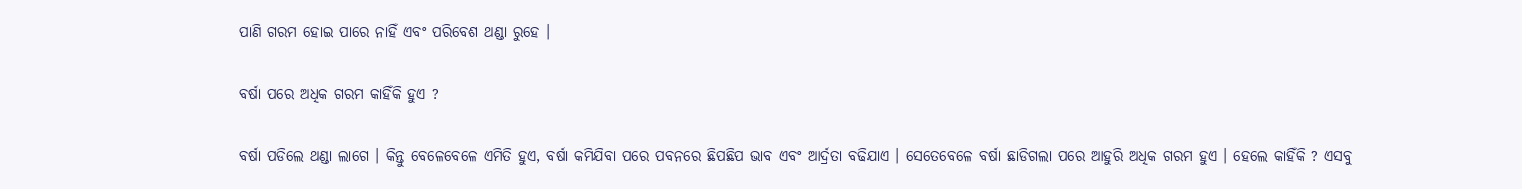ପାଣି ଗରମ ହୋଇ ପାରେ ନାହିଁ ଏବଂ ପରିବେଶ ଥଣ୍ଡା ରୁହେ ।

ବର୍ଷା ପରେ ଅଧିକ ଗରମ କାହିଁକି ହୁଏ ?

ବର୍ଷା ପଡିଲେ ଥଣ୍ଡା ଲାଗେ । କିନ୍ତୁ ବେଳେବେଳେ ଏମିତି ହୁଏ, ବର୍ଷା କମିଯିବା ପରେ ପବନରେ ଛିପଛିପ ଭାବ ଏବଂ ଆର୍ଦ୍ରତା ବଢିଯାଏ । ସେତେବେଳେ ବର୍ଷା ଛାଡିଗଲା ପରେ ଆହୁରି ଅଧିକ ଗରମ ହୁଏ । ହେଲେ କାହିଁକି ? ଏସବୁ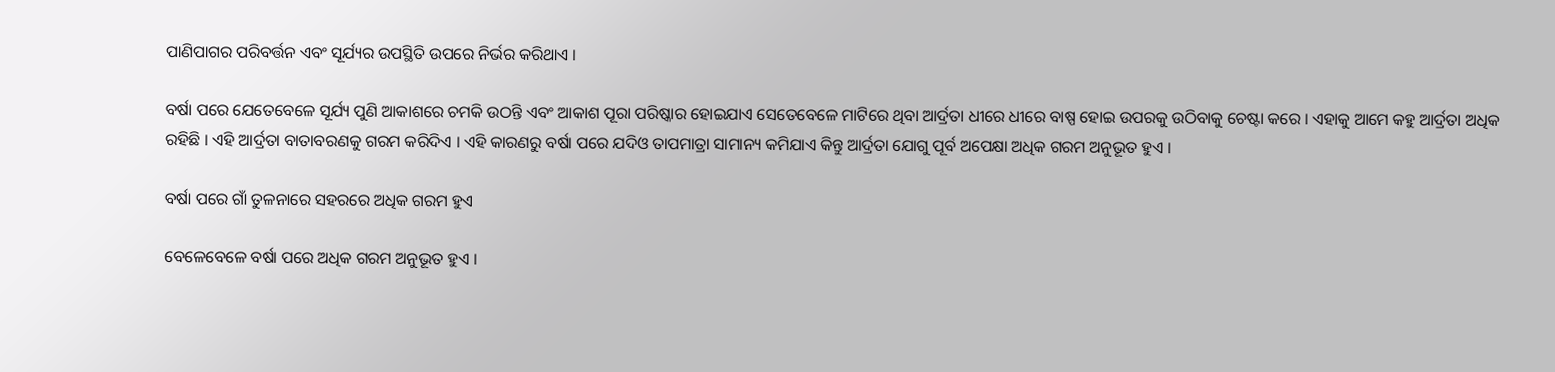ପାଣିପାଗର ପରିବର୍ତ୍ତନ ଏବଂ ସୂର୍ଯ୍ୟର ଉପସ୍ଥିତି ଉପରେ ନିର୍ଭର କରିଥାଏ ।

ବର୍ଷା ପରେ ଯେତେବେଳେ ସୂର୍ଯ୍ୟ ପୁଣି ଆକାଶରେ ଚମକି ଉଠନ୍ତି ଏବଂ ଆକାଶ ପୂରା ପରିଷ୍କାର ହୋଇଯାଏ ସେତେବେଳେ ମାଟିରେ ଥିବା ଆର୍ଦ୍ରତା ଧୀରେ ଧୀରେ ବାଷ୍ପ ହୋଇ ଉପରକୁ ଉଠିବାକୁ ଚେଷ୍ଟା କରେ । ଏହାକୁ ଆମେ କହୁ ଆର୍ଦ୍ରତା ଅଧିକ ରହିଛି । ଏହି ଆର୍ଦ୍ରତା ବାତାବରଣକୁ ଗରମ କରିଦିଏ । ଏହି କାରଣରୁ ବର୍ଷା ପରେ ଯଦିଓ ତାପମାତ୍ରା ସାମାନ୍ୟ କମିଯାଏ କିନ୍ତୁ ଆର୍ଦ୍ରତା ଯୋଗୁ ପୂର୍ବ ଅପେକ୍ଷା ଅଧିକ ଗରମ ଅନୁଭୂତ ହୁଏ ।

ବର୍ଷା ପରେ ଗାଁ ତୁଳନାରେ ସହରରେ ଅଧିକ ଗରମ ହୁଏ

ବେଳେବେଳେ ବର୍ଷା ପରେ ଅଧିକ ଗରମ ଅନୁଭୂତ ହୁଏ ।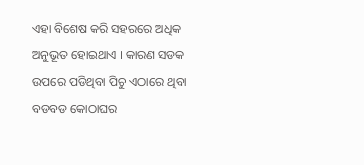ଏହା ବିଶେଷ କରି ସହରରେ ଅଧିକ ଅନୁଭୂତ ହୋଇଥାଏ । କାରଣ ସଡକ ଉପରେ ପଡିଥିବା ପିଚୁ ଏଠାରେ ଥିବା ବଡବଡ କୋଠାଘର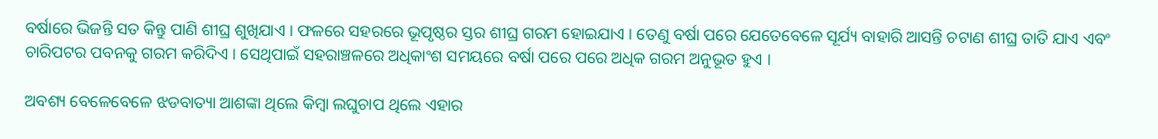ବର୍ଷାରେ ଭିଜନ୍ତି ସତ କିନ୍ତୁ ପାଣି ଶୀଘ୍ର ଶୁଖିଯାଏ । ଫଳରେ ସହରରେ ଭୂପୃଷ୍ଠର ସ୍ତର ଶୀଘ୍ର ଗରମ ହୋଇଯାଏ । ତେଣୁ ବର୍ଷା ପରେ ଯେତେବେଳେ ସୂର୍ଯ୍ୟ ବାହାରି ଆସନ୍ତି ଚଟାଣ ଶୀଘ୍ର ତାତି ଯାଏ ଏବଂ ଚାରିପଟର ପବନକୁ ଗରମ କରିଦିଏ । ସେଥିପାଇଁ ସହରାଞ୍ଚଳରେ ଅଧିକାଂଶ ସମୟରେ ବର୍ଷା ପରେ ପରେ ଅଧିକ ଗରମ ଅନୁଭୂତ ହୁଏ ।

ଅବଶ୍ୟ ବେଳେବେଳେ ଝଡବାତ୍ୟା ଆଶଙ୍କା ଥିଲେ କିମ୍ବା ଲଘୁଚାପ ଥିଲେ ଏହାର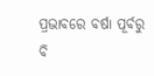ପ୍ରଭାବରେ ବର୍ଷା ପୂର୍ବରୁ ବି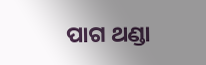ପାଗ ଥଣ୍ଡା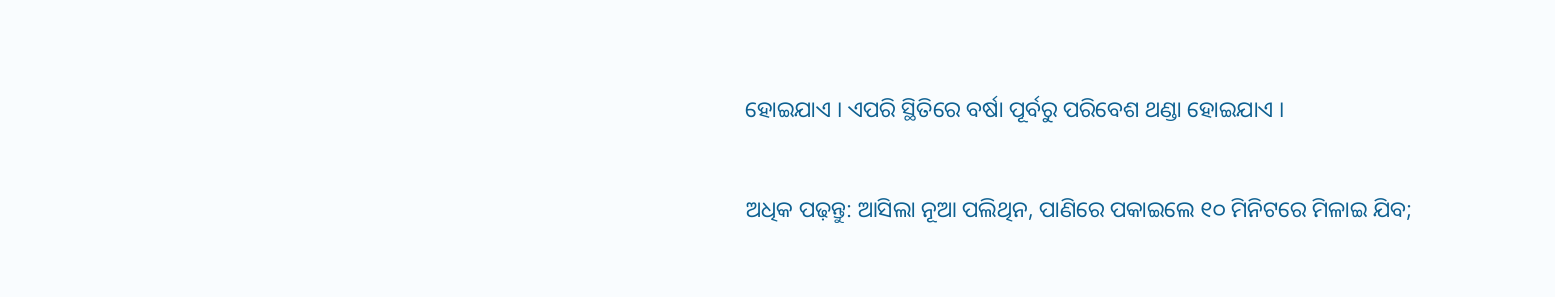ହୋଇଯାଏ । ଏପରି ସ୍ଥିତିରେ ବର୍ଷା ପୂର୍ବରୁ ପରିବେଶ ଥଣ୍ଡା ହୋଇଯାଏ ।

ଅଧିକ ପଢ଼ନ୍ତୁ: ଆସିଲା ନୂଆ ପଲିଥିନ, ପାଣିରେ ପକାଇଲେ ୧୦ ମିନିଟରେ ମିଳାଇ ଯିବ;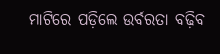ମାଟିରେ ପଡ଼ିଲେ ଉର୍ବରତା ବଢ଼ିବ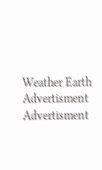Weather Earth
Advertisment
Advertisment